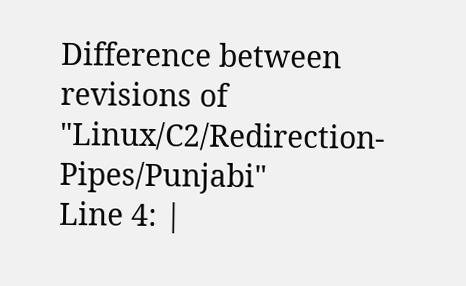Difference between revisions of "Linux/C2/Redirection-Pipes/Punjabi"
Line 4: |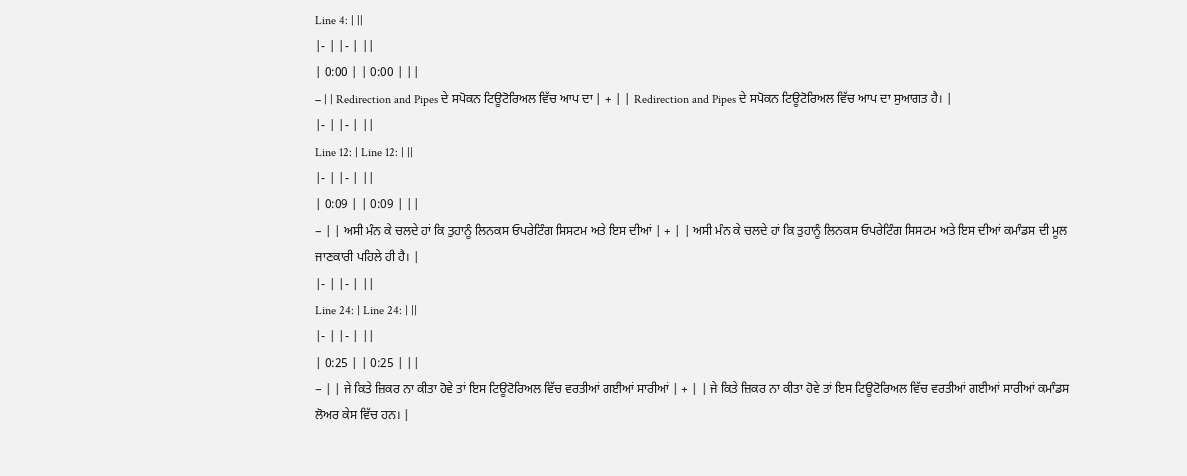Line 4: | ||
|- | |- | ||
| 0:00 | | 0:00 | ||
− | | Redirection and Pipes ਦੇ ਸਪੋਕਨ ਟਿਊਟੋਰਿਅਲ ਵਿੱਚ ਆਪ ਦਾ | + | | Redirection and Pipes ਦੇ ਸਪੋਕਨ ਟਿਊਟੋਰਿਅਲ ਵਿੱਚ ਆਪ ਦਾ ਸੁਆਗਤ ਹੈ। |
|- | |- | ||
Line 12: | Line 12: | ||
|- | |- | ||
| 0:09 | | 0:09 | ||
− | | ਅਸੀ ਮੰਨ ਕੇ ਚਲਦੇ ਹਾਂ ਕਿ ਤੁਹਾਨੂੰ ਲਿਨਕਸ ਓਪਰੇਟਿੰਗ ਸਿਸਟਮ ਅਤੇ ਇਸ ਦੀਆਂ | + | | ਅਸੀ ਮੰਨ ਕੇ ਚਲਦੇ ਹਾਂ ਕਿ ਤੁਹਾਨੂੰ ਲਿਨਕਸ ਓਪਰੇਟਿੰਗ ਸਿਸਟਮ ਅਤੇ ਇਸ ਦੀਆਂ ਕਮਾੰਡਸ ਦੀ ਮੂਲ ਜਾਣਕਾਰੀ ਪਹਿਲੇ ਹੀ ਹੈ। |
|- | |- | ||
Line 24: | Line 24: | ||
|- | |- | ||
| 0:25 | | 0:25 | ||
− | | ਜੇ ਕਿਤੇ ਜ਼ਿਕਰ ਨਾ ਕੀਤਾ ਹੋਵੇ ਤਾਂ ਇਸ ਟਿਊਟੋਰਿਅਲ ਵਿੱਚ ਵਰਤੀਆਂ ਗਈਆਂ ਸਾਰੀਆਂ | + | | ਜੇ ਕਿਤੇ ਜ਼ਿਕਰ ਨਾ ਕੀਤਾ ਹੋਵੇ ਤਾਂ ਇਸ ਟਿਊਟੋਰਿਅਲ ਵਿੱਚ ਵਰਤੀਆਂ ਗਈਆਂ ਸਾਰੀਆਂ ਕਮਾੰਡਸ ਲੋਅਰ ਕੇਸ ਵਿੱਚ ਹਨ। |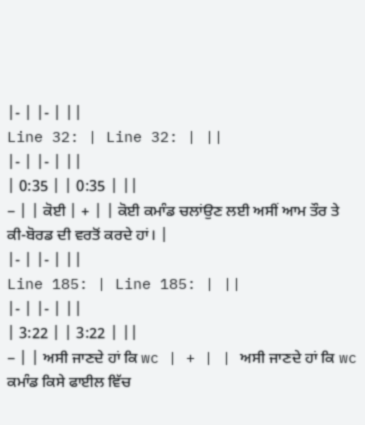|- | |- | ||
Line 32: | Line 32: | ||
|- | |- | ||
| 0:35 | | 0:35 | ||
− | | ਕੋਈ | + | | ਕੋਈ ਕਮਾੰਡ ਚਲਾਂਉਣ ਲਈ ਅਸੀਂ ਆਮ ਤੌਰ ਤੇ ਕੀ-ਬੋਰਡ ਦੀ ਵਰਤੋਂ ਕਰਦੇ ਹਾਂ। |
|- | |- | ||
Line 185: | Line 185: | ||
|- | |- | ||
| 3:22 | | 3:22 | ||
− | | ਅਸੀ ਜਾਣਦੇ ਹਾਂ ਕਿ wc | + | | ਅਸੀ ਜਾਣਦੇ ਹਾਂ ਕਿ wc ਕਮਾੰਡ ਕਿਸੇ ਫਾਈਲ ਵਿੱਚ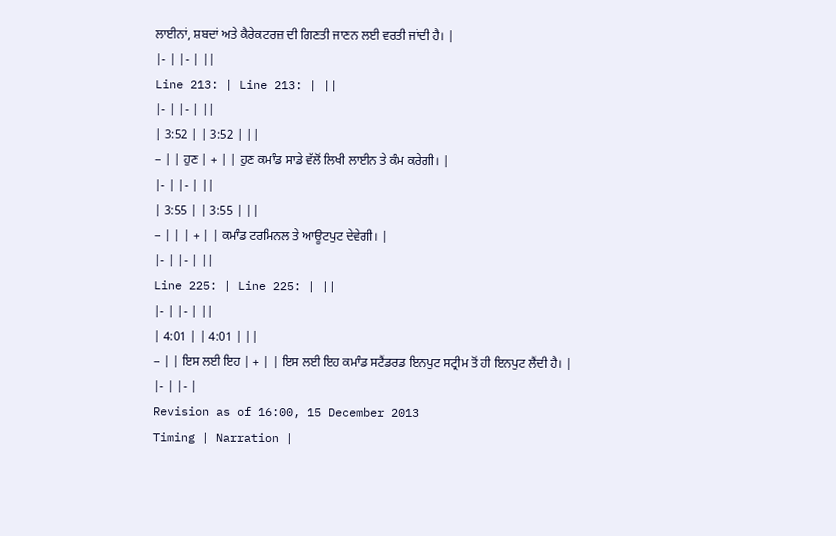ਲਾਈਨਾਂ, ਸ਼ਬਦਾਂ ਅਤੇ ਕੈਰੇਕਟਰਜ਼ ਦੀ ਗਿਣਤੀ ਜਾਣਨ ਲਈ ਵਰਤੀ ਜਾਂਦੀ ਹੈ। |
|- | |- | ||
Line 213: | Line 213: | ||
|- | |- | ||
| 3:52 | | 3:52 | ||
− | | ਹੁਣ | + | | ਹੁਣ ਕਮਾੰਡ ਸਾਡੇ ਵੱਲੋਂ ਲਿਖੀ ਲਾਈਨ ਤੇ ਕੰਮ ਕਰੇਗੀ। |
|- | |- | ||
| 3:55 | | 3:55 | ||
− | | | + | | ਕਮਾੰਡ ਟਰਮਿਨਲ ਤੇ ਆਊਟਪੁਟ ਦੇਵੇਗੀ। |
|- | |- | ||
Line 225: | Line 225: | ||
|- | |- | ||
| 4:01 | | 4:01 | ||
− | | ਇਸ ਲਈ ਇਹ | + | | ਇਸ ਲਈ ਇਹ ਕਮਾੰਡ ਸਟੈਂਡਰਡ ਇਨਪੁਟ ਸਟ੍ਰੀਮ ਤੋਂ ਹੀ ਇਨਪੁਟ ਲੈਂਦੀ ਹੈ। |
|- | |- |
Revision as of 16:00, 15 December 2013
Timing | Narration |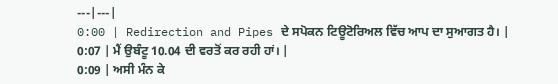---|---|
0:00 | Redirection and Pipes ਦੇ ਸਪੋਕਨ ਟਿਊਟੋਰਿਅਲ ਵਿੱਚ ਆਪ ਦਾ ਸੁਆਗਤ ਹੈ। |
0:07 | ਮੈਂ ਉਬੰਟੂ 10.04 ਦੀ ਵਰਤੋਂ ਕਰ ਰਹੀ ਹਾਂ। |
0:09 | ਅਸੀ ਮੰਨ ਕੇ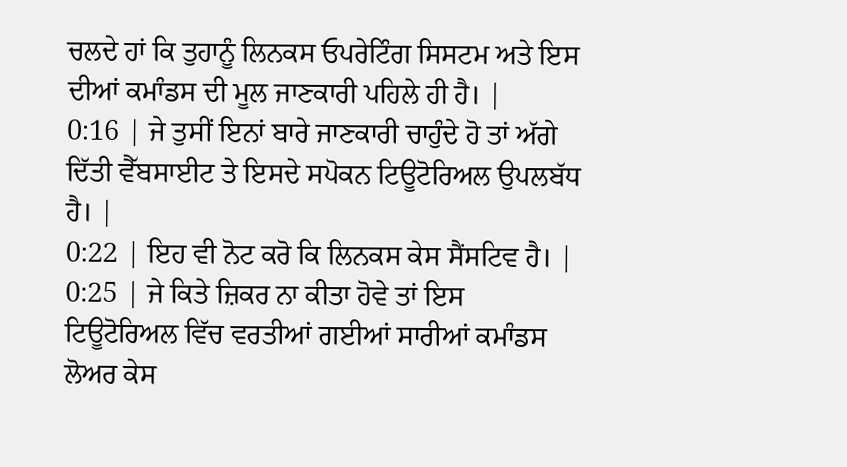ਚਲਦੇ ਹਾਂ ਕਿ ਤੁਹਾਨੂੰ ਲਿਨਕਸ ਓਪਰੇਟਿੰਗ ਸਿਸਟਮ ਅਤੇ ਇਸ ਦੀਆਂ ਕਮਾੰਡਸ ਦੀ ਮੂਲ ਜਾਣਕਾਰੀ ਪਹਿਲੇ ਹੀ ਹੈ। |
0:16 | ਜੇ ਤੁਸੀਂ ਇਨਾਂ ਬਾਰੇ ਜਾਣਕਾਰੀ ਚਾਹੁੰਦੇ ਹੋ ਤਾਂ ਅੱਗੇ ਦਿੱਤੀ ਵੈੱਬਸਾਈਟ ਤੇ ਇਸਦੇ ਸਪੋਕਨ ਟਿਊਟੋਰਿਅਲ ਉਪਲਬੱਧ ਹੈ। |
0:22 | ਇਹ ਵੀ ਨੋਟ ਕਰੋ ਕਿ ਲਿਨਕਸ ਕੇਸ ਸੈਂਸਟਿਵ ਹੈ। |
0:25 | ਜੇ ਕਿਤੇ ਜ਼ਿਕਰ ਨਾ ਕੀਤਾ ਹੋਵੇ ਤਾਂ ਇਸ ਟਿਊਟੋਰਿਅਲ ਵਿੱਚ ਵਰਤੀਆਂ ਗਈਆਂ ਸਾਰੀਆਂ ਕਮਾੰਡਸ ਲੋਅਰ ਕੇਸ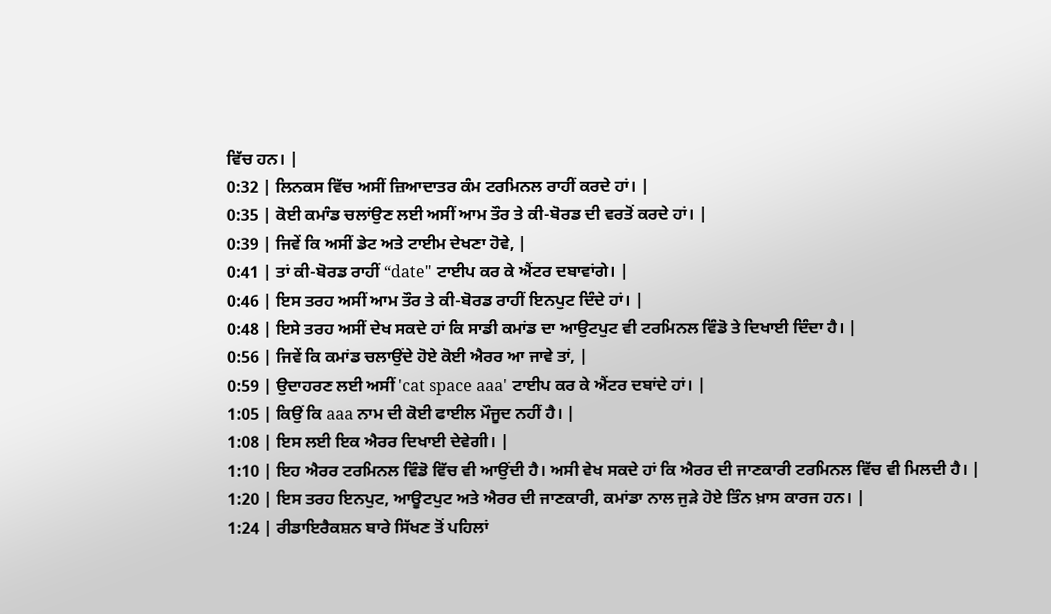ਵਿੱਚ ਹਨ। |
0:32 | ਲਿਨਕਸ ਵਿੱਚ ਅਸੀਂ ਜ਼ਿਆਦਾਤਰ ਕੰਮ ਟਰਮਿਨਲ ਰਾਹੀਂ ਕਰਦੇ ਹਾਂ। |
0:35 | ਕੋਈ ਕਮਾੰਡ ਚਲਾਂਉਣ ਲਈ ਅਸੀਂ ਆਮ ਤੌਰ ਤੇ ਕੀ-ਬੋਰਡ ਦੀ ਵਰਤੋਂ ਕਰਦੇ ਹਾਂ। |
0:39 | ਜਿਵੇਂ ਕਿ ਅਸੀਂ ਡੇਟ ਅਤੇ ਟਾਈਮ ਦੇਖਣਾ ਹੋਵੇ, |
0:41 | ਤਾਂ ਕੀ-ਬੋਰਡ ਰਾਹੀਂ “date" ਟਾਈਪ ਕਰ ਕੇ ਐਂਟਰ ਦਬਾਵਾਂਗੇ। |
0:46 | ਇਸ ਤਰਹ ਅਸੀਂ ਆਮ ਤੌਰ ਤੇ ਕੀ-ਬੋਰਡ ਰਾਹੀਂ ਇਨਪੁਟ ਦਿੰਦੇ ਹਾਂ। |
0:48 | ਇਸੇ ਤਰਹ ਅਸੀਂ ਦੇਖ ਸਕਦੇ ਹਾਂ ਕਿ ਸਾਡੀ ਕਮਾਂਡ ਦਾ ਆਉਟਪੁਟ ਵੀ ਟਰਮਿਨਲ ਵਿੰਡੋ ਤੇ ਦਿਖਾਈ ਦਿੰਦਾ ਹੈ। |
0:56 | ਜਿਵੇਂ ਕਿ ਕਮਾਂਡ ਚਲਾਉਂਦੇ ਹੋਏ ਕੋਈ ਐਰਰ ਆ ਜਾਵੇ ਤਾਂ, |
0:59 | ਉਦਾਹਰਣ ਲਈ ਅਸੀਂ 'cat space aaa' ਟਾਈਪ ਕਰ ਕੇ ਐਂਟਰ ਦਬਾਂਦੇ ਹਾਂ। |
1:05 | ਕਿਉਂ ਕਿ aaa ਨਾਮ ਦੀ ਕੋਈ ਫਾਈਲ ਮੌਜੂਦ ਨਹੀਂ ਹੈ। |
1:08 | ਇਸ ਲਈ ਇਕ ਐਰਰ ਦਿਖਾਈ ਦੇਵੇਗੀ। |
1:10 | ਇਹ ਐਰਰ ਟਰਮਿਨਲ ਵਿੰਡੋ ਵਿੱਚ ਵੀ ਆਉਂਦੀ ਹੈ। ਅਸੀ ਵੇਖ ਸਕਦੇ ਹਾਂ ਕਿ ਐਰਰ ਦੀ ਜਾਣਕਾਰੀ ਟਰਮਿਨਲ ਵਿੱਚ ਵੀ ਮਿਲਦੀ ਹੈ। |
1:20 | ਇਸ ਤਰਹ ਇਨਪੁਟ, ਆਊਟਪੁਟ ਅਤੇ ਐਰਰ ਦੀ ਜਾਣਕਾਰੀ, ਕਮਾਂਡਾ ਨਾਲ ਜੁੜੇ ਹੋਏ ਤਿੰਨ ਖ਼ਾਸ ਕਾਰਜ ਹਨ। |
1:24 | ਰੀਡਾਇਰੈਕਸ਼ਨ ਬਾਰੇ ਸਿੱਖਣ ਤੋਂ ਪਹਿਲਾਂ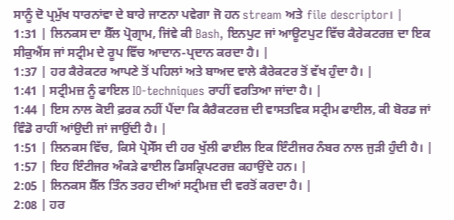ਸਾਨੂੰ ਦੋ ਪ੍ਰਮੁੱਖ ਧਾਰਨਾਂਵਾ ਦੇ ਬਾਰੇ ਜਾਣਨਾ ਪਵੇਗਾ ਜੋ ਹਨ stream ਅਤੇ file descriptor। |
1:31 | ਲਿਨਕਸ ਦਾ ਸ਼ੈੱਲ ਪ੍ਰੋਗ੍ਰਾਮ, ਜਿਂਵੇ ਕੀ Bash, ਇਨਪੁਟ ਜਾਂ ਆਊਟਪੁਟ ਵਿੱਚ ਕੈਰੇਕਟਰਜ਼ ਦਾ ਇਕ ਸੀਕੁਐਂਸ ਜਾਂ ਸਟ੍ਰੀਮ ਦੇ ਰੂਪ ਵਿੱਚ ਆਦਾਨ-ਪ੍ਰਦਾਨ ਕਰਦਾ ਹੈ। |
1:37 | ਹਰ ਕੈਰੇਕਟਰ ਆਪਣੇ ਤੋਂ ਪਹਿਲਾਂ ਅਤੇ ਬਾਅਦ ਵਾਲੇ ਕੈਰੇਕਟਰ ਤੋਂ ਵੱਖ ਹੁੰਦਾ ਹੈ। |
1:41 | ਸਟ੍ਰੀਮਜ਼ ਨੂੰ ਫਾਇਲ IO-techniques ਰਾਹੀਂ ਵਰਤਿਆ ਜਾਂਦਾ ਹੈ। |
1:44 | ਇਸ ਨਾਲ ਕੋਈ ਫ਼ਰਕ ਨਹੀਂ ਪੈਂਦਾ ਕਿ ਕੈਰੈਕਟਰਜ਼ ਦੀ ਵਾਸਤਵਿਕ ਸਟ੍ਰੀਮ ਫਾਈਲ, ਕੀ ਬੋਰਡ ਜਾਂ ਵਿੰਡੋ ਰਾਹੀਂ ਆਂਉਦੀ ਜਾਂ ਜਾਉਂਦੀ ਹੈ। |
1:51 | ਲਿਨਕਸ ਵਿੱਚ, ਕਿਸੇ ਪ੍ਰੋਸੇੱਸ ਦੀ ਹਰ ਖੁੱਲੀ ਫਾਈਲ ਇਕ ਇੰਟੀਜਰ ਨੰਬਰ ਨਾਲ ਜੁੜੀ ਹੁੰਦੀ ਹੈ। |
1:57 | ਇਹ ਇੰਟੀਜਰ ਅੰਕੜੇ ਫਾਈਲ ਡਿਸਕ੍ਰਿਪਟਰਜ਼ ਕਹਾਉਂਦੇ ਹਨ। |
2:05 | ਲਿਨਕਸ ਸ਼ੈੱਲ ਤਿੰਨ ਤਰਹ ਦੀਆਂ ਸਟ੍ਰੀਮਜ਼ ਦੀ ਵਰਤੋਂ ਕਰਦਾ ਹੈ। |
2:08 | ਹਰ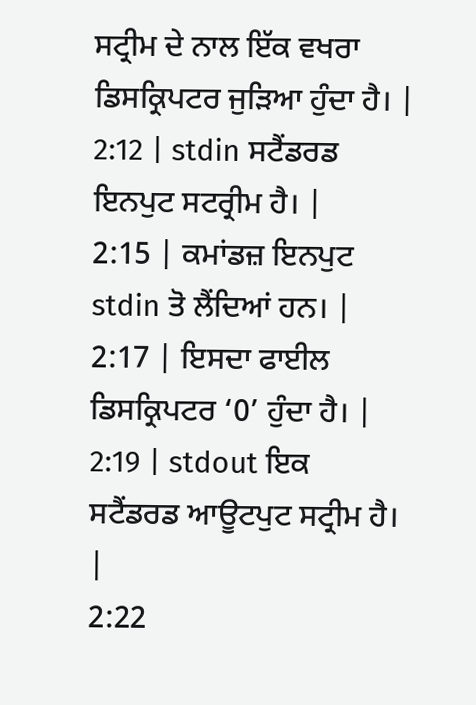ਸਟ੍ਰੀਮ ਦੇ ਨਾਲ ਇੱਕ ਵਖਰਾ ਡਿਸਕ੍ਰਿਪਟਰ ਜੁੜਿਆ ਹੁੰਦਾ ਹੈ। |
2:12 | stdin ਸਟੈਂਡਰਡ ਇਨਪੁਟ ਸਟਰ੍ਰੀਮ ਹੈ। |
2:15 | ਕਮਾਂਡਜ਼ ਇਨਪੁਟ stdin ਤੋ ਲੈਂਦਿਆਂ ਹਨ। |
2:17 | ਇਸਦਾ ਫਾਈਲ ਡਿਸਕ੍ਰਿਪਟਰ ‘0’ ਹੁੰਦਾ ਹੈ। |
2:19 | stdout ਇਕ ਸਟੈਂਡਰਡ ਆਊਟਪੁਟ ਸਟ੍ਰੀਮ ਹੈ। |
2:22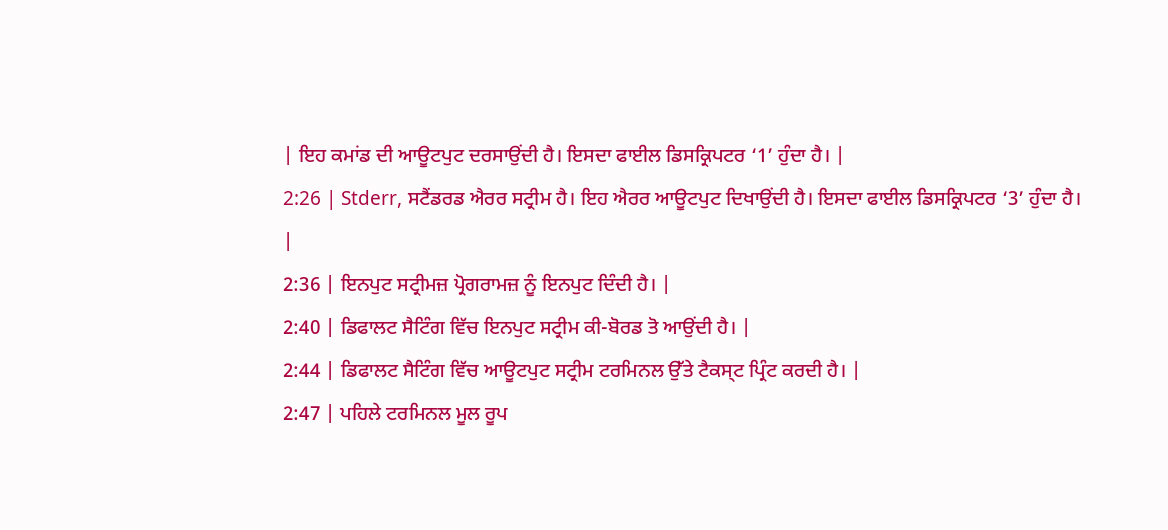| ਇਹ ਕਮਾਂਡ ਦੀ ਆਊਟਪੁਟ ਦਰਸਾਉਂਦੀ ਹੈ। ਇਸਦਾ ਫਾਈਲ ਡਿਸਕ੍ਰਿਪਟਰ ‘1’ ਹੁੰਦਾ ਹੈ। |
2:26 | Stderr, ਸਟੈਂਡਰਡ ਐਰਰ ਸਟ੍ਰੀਮ ਹੈ। ਇਹ ਐਰਰ ਆਊਟਪੁਟ ਦਿਖਾਉਂਦੀ ਹੈ। ਇਸਦਾ ਫਾਈਲ ਡਿਸਕ੍ਰਿਪਟਰ ‘3’ ਹੁੰਦਾ ਹੈ।
|
2:36 | ਇਨਪੁਟ ਸਟ੍ਰੀਮਜ਼ ਪ੍ਰੋਗਰਾਮਜ਼ ਨੂੰ ਇਨਪੁਟ ਦਿੰਦੀ ਹੈ। |
2:40 | ਡਿਫਾਲਟ ਸੈਟਿੰਗ ਵਿੱਚ ਇਨਪੁਟ ਸਟ੍ਰੀਮ ਕੀ-ਬੋਰਡ ਤੋ ਆਉਂਦੀ ਹੈ। |
2:44 | ਡਿਫਾਲਟ ਸੈਟਿੰਗ ਵਿੱਚ ਆਊਟਪੁਟ ਸਟ੍ਰੀਮ ਟਰਮਿਨਲ ਉੱਤੇ ਟੈਕਸ੍ਟ ਪ੍ਰਿੰਟ ਕਰਦੀ ਹੈ। |
2:47 | ਪਹਿਲੇ ਟਰਮਿਨਲ ਮੂਲ ਰੂਪ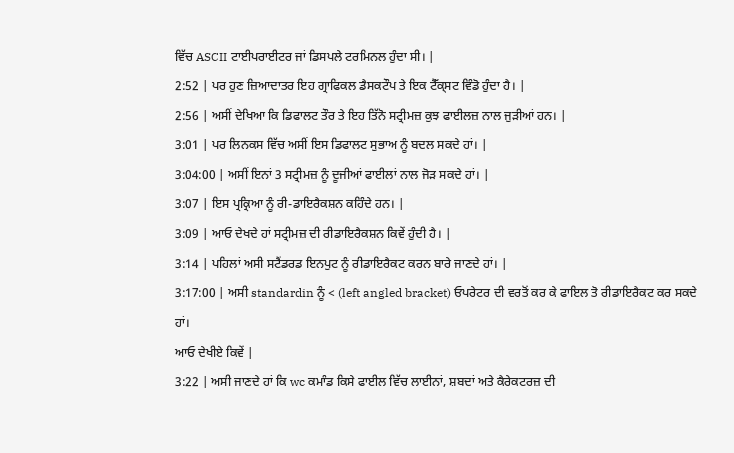ਵਿੱਚ ASCII ਟਾਈਪਰਾਈਟਰ ਜਾਂ ਡਿਸਪਲੇ ਟਰਮਿਨਲ ਹੁੰਦਾ ਸੀ। |
2:52 | ਪਰ ਹੁਣ ਜ਼ਿਆਦਾਤਰ ਇਹ ਗ੍ਰਾਫਿਕਲ ਡੈਸਕਟੌਪ ਤੇ ਇਕ ਟੈੱਕ੍ਸਟ ਵਿੰਡੋ ਹੁੰਦਾ ਹੈ। |
2:56 | ਅਸੀਂ ਦੇਖਿਆ ਕਿ ਡਿਫਾਲਟ ਤੌਰ ਤੇ ਇਹ ਤਿੱਨੋ ਸਟ੍ਰੀਮਜ਼ ਕੁਝ ਫਾਈਲਜ਼ ਨਾਲ ਜੁੜੀਆਂ ਹਨ। |
3:01 | ਪਰ ਲਿਨਕਸ ਵਿੱਚ ਅਸੀਂ ਇਸ ਡਿਫਾਲਟ ਸੁਭਾਅ ਨੂੰ ਬਦਲ ਸਕਦੇ ਹਾਂ। |
3:04:00 | ਅਸੀਂ ਇਨਾਂ 3 ਸਟ੍ਰੀਮਜ਼ ਨੂੰ ਦੂਜੀਆਂ ਫਾਈਲਾਂ ਨਾਲ ਜੋੜ ਸਕਦੇ ਹਾਂ। |
3:07 | ਇਸ ਪ੍ਰਕ੍ਰਿਆ ਨੂੰ ਰੀ-ਡਾਇਰੈਕਸ਼ਨ ਕਹਿੰਦੇ ਹਨ। |
3:09 | ਆਓ ਦੇਖਦੇ ਹਾਂ ਸਟ੍ਰੀਮਜ਼ ਦੀ ਰੀਡਾਇਰੈਕਸ਼ਨ ਕਿਵੇਂ ਹੁੰਦੀ ਹੈ। |
3:14 | ਪਹਿਲਾਂ ਅਸੀ ਸਟੈਂਡਰਡ ਇਨਪੁਟ ਨੂੰ ਰੀਡਾਇਰੈਕਟ ਕਰਨ ਬਾਰੇ ਜਾਣਦੇ ਹਾਂ। |
3:17:00 | ਅਸੀ standardin ਨੂੰ < (left angled bracket) ਓਪਰੇਟਰ ਦੀ ਵਰਤੋਂ ਕਰ ਕੇ ਫਾਇਲ ਤੋ ਰੀਡਾਇਰੈਕਟ ਕਰ ਸਕਦੇ ਹਾਂ।
ਆਓ ਦੇਖੀਏ ਕਿਵੇਂ |
3:22 | ਅਸੀ ਜਾਣਦੇ ਹਾਂ ਕਿ wc ਕਮਾੰਡ ਕਿਸੇ ਫਾਈਲ ਵਿੱਚ ਲਾਈਨਾਂ, ਸ਼ਬਦਾਂ ਅਤੇ ਕੈਰੇਕਟਰਜ਼ ਦੀ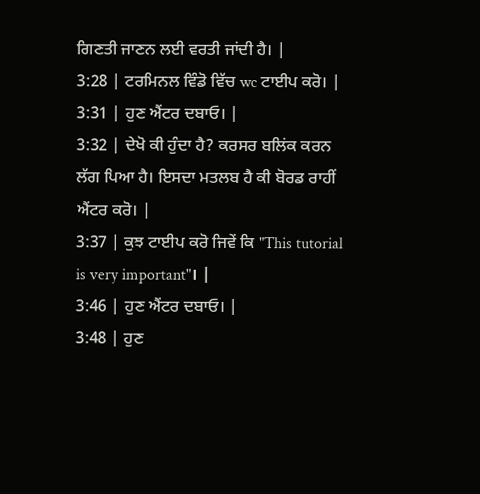ਗਿਣਤੀ ਜਾਣਨ ਲਈ ਵਰਤੀ ਜਾਂਦੀ ਹੈ। |
3:28 | ਟਰਮਿਨਲ ਵਿੰਡੋ ਵਿੱਚ wc ਟਾਈਪ ਕਰੋ। |
3:31 | ਹੁਣ ਐਂਟਰ ਦਬਾਓ। |
3:32 | ਦੇਖੋ ਕੀ ਹੁੰਦਾ ਹੈ? ਕਰਸਰ ਬਲਿਂਕ ਕਰਨ ਲੱਗ ਪਿਆ ਹੈ। ਇਸਦਾ ਮਤਲਬ ਹੈ ਕੀ ਬੋਰਡ ਰਾਹੀਂ ਐਂਟਰ ਕਰੋ। |
3:37 | ਕੁਝ ਟਾਈਪ ਕਰੋ ਜਿਵੇਂ ਕਿ "This tutorial is very important"। |
3:46 | ਹੁਣ ਐਂਟਰ ਦਬਾਓ। |
3:48 | ਹੁਣ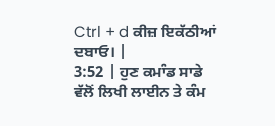Ctrl + d ਕੀਜ਼ ਇਕੱਠੀਆਂ ਦਬਾਓ। |
3:52 | ਹੁਣ ਕਮਾੰਡ ਸਾਡੇ ਵੱਲੋਂ ਲਿਖੀ ਲਾਈਨ ਤੇ ਕੰਮ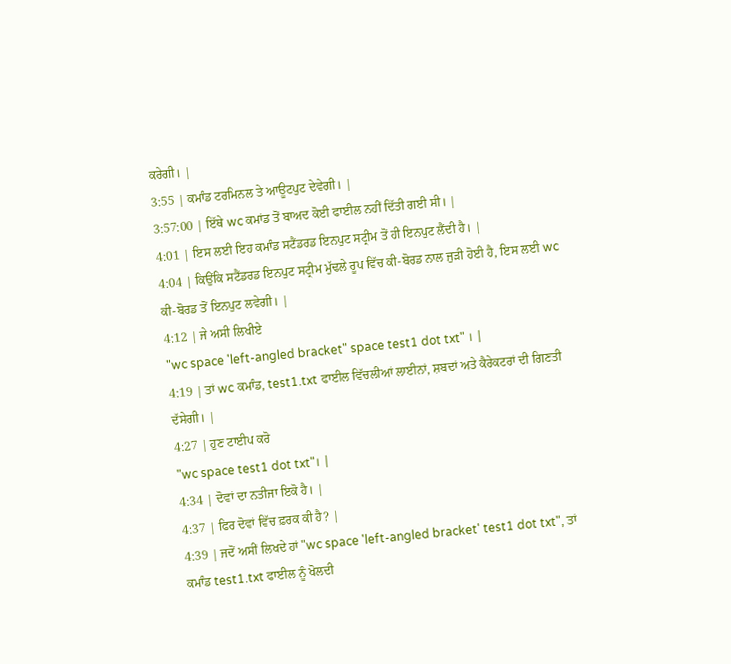ਕਰੇਗੀ। |
3:55 | ਕਮਾੰਡ ਟਰਮਿਨਲ ਤੇ ਆਊਟਪੁਟ ਦੇਵੇਗੀ। |
3:57:00 | ਇੱਥੇ wc ਕਮਾਂਡ ਤੋਂ ਬਾਅਦ ਕੋਈ ਫਾਈਲ ਨਹੀਂ ਦਿੱਤੀ ਗਈ ਸੀ। |
4:01 | ਇਸ ਲਈ ਇਹ ਕਮਾੰਡ ਸਟੈਂਡਰਡ ਇਨਪੁਟ ਸਟ੍ਰੀਮ ਤੋਂ ਹੀ ਇਨਪੁਟ ਲੈਂਦੀ ਹੈ। |
4:04 | ਕਿਉਂਕਿ ਸਟੈਂਡਰਡ ਇਨਪੁਟ ਸਟ੍ਰੀਮ ਮੁੱਢਲੇ ਰੂਪ ਵਿੱਚ ਕੀ-ਬੋਰਡ ਨਾਲ ਜੁੜੀ ਹੋਈ ਹੈ, ਇਸ ਲਈ wc ਕੀ-ਬੋਰਡ ਤੋਂ ਇਨਪੁਟ ਲਵੇਗੀ। |
4:12 | ਜੇ ਅਸੀ ਲਿਖੀਏ
"wc space 'left-angled bracket" space test1 dot txt" । |
4:19 | ਤਾਂ wc ਕਮਾੰਡ, test1.txt ਫਾਈਲ ਵਿੱਚਲੀਆਂ ਲਾਈਨਾਂ, ਸ਼ਬਦਾਂ ਅਤੇ ਕੈਰੇਕਟਰਾਂ ਦੀ ਗਿਣਤੀ ਦੱਸੇਗੀ। |
4:27 | ਹੁਣ ਟਾਈਪ ਕਰੋ
"wc space test1 dot txt"। |
4:34 | ਦੋਵਾਂ ਦਾ ਨਤੀਜਾ ਇਕੋ ਹੈ। |
4:37 | ਫਿਰ ਦੋਵਾਂ ਵਿੱਚ ਫ਼ਰਕ ਕੀ ਹੈ? |
4:39 | ਜਦੋਂ ਅਸੀਂ ਲਿਖਦੇ ਹਾਂ "wc space 'left-angled bracket' test1 dot txt", ਤਾਂ ਕਮਾੰਡ test1.txt ਫਾਈਲ ਨੂੰ ਖੋਲਦੀ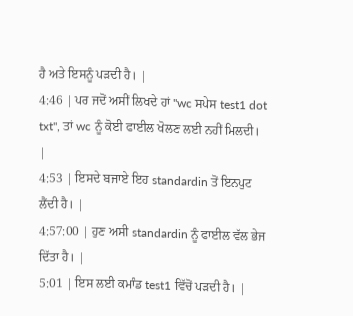ਹੈ ਅਤੇ ਇਸਨੂੰ ਪੜਦੀ ਹੈ। |
4:46 | ਪਰ ਜਦੋਂ ਅਸੀਂ ਲਿਖਦੇ ਹਾਂ "wc ਸਪੇਸ test1 dot txt", ਤਾਂ wc ਨੂੰ ਕੋਈ ਫਾਈਲ ਖੋਲਣ ਲਈ ਨਹੀਂ ਮਿਲਦੀ। |
4:53 | ਇਸਦੇ ਬਜਾਏ ਇਹ standardin ਤੋਂ ਇਨਪੁਟ ਲੈਂਦੀ ਹੈ। |
4:57:00 | ਹੁਣ ਅਸੀ standardin ਨੂੰ ਫਾਈਲ ਵੱਲ ਭੇਜ ਦਿੱਤਾ ਹੈ। |
5:01 | ਇਸ ਲਈ ਕਮਾੰਡ test1 ਵਿੱਚੋਂ ਪੜਦੀ ਹੈ। |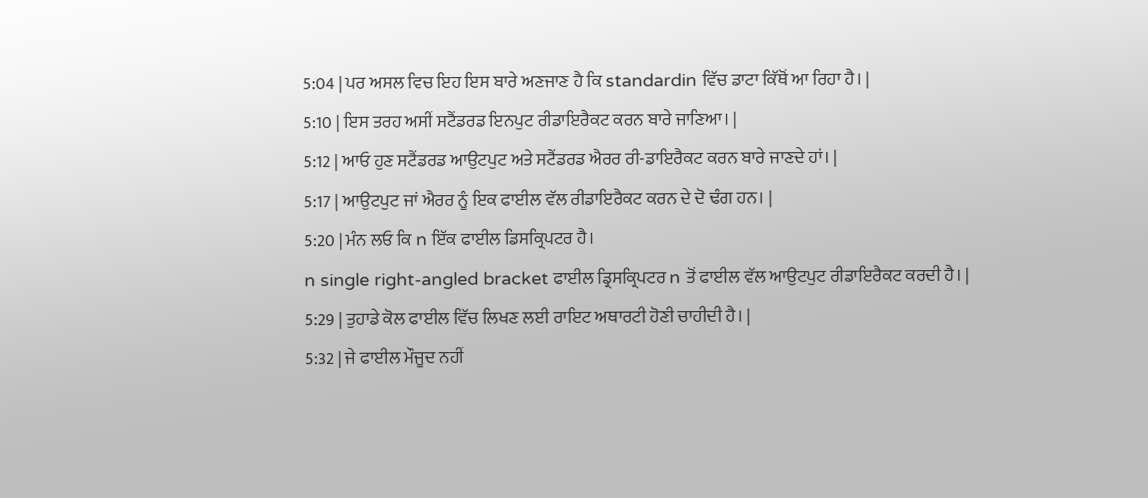5:04 | ਪਰ ਅਸਲ ਵਿਚ ਇਹ ਇਸ ਬਾਰੇ ਅਣਜਾਣ ਹੈ ਕਿ standardin ਵਿੱਚ ਡਾਟਾ ਕਿੱਥੋਂ ਆ ਰਿਹਾ ਹੈ। |
5:10 | ਇਸ ਤਰਹ ਅਸੀਂ ਸਟੈਂਡਰਡ ਇਨਪੁਟ ਰੀਡਾਇਰੈਕਟ ਕਰਨ ਬਾਰੇ ਜਾਣਿਆ। |
5:12 | ਆਓ ਹੁਣ ਸਟੈਂਡਰਡ ਆਉਟਪੁਟ ਅਤੇ ਸਟੈਂਡਰਡ ਐਰਰ ਰੀ-ਡਾਇਰੈਕਟ ਕਰਨ ਬਾਰੇ ਜਾਣਦੇ ਹਾਂ। |
5:17 | ਆਉਟਪੁਟ ਜਾਂ ਐਰਰ ਨੂੰ ਇਕ ਫਾਈਲ ਵੱਲ ਰੀਡਾਇਰੈਕਟ ਕਰਨ ਦੇ ਦੋ ਢੰਗ ਹਨ। |
5:20 | ਮੰਨ ਲਓ ਕਿ n ਇੱਕ ਫਾਈਲ ਡਿਸਕ੍ਰਿਪਟਰ ਹੈ।
n single right-angled bracket ਫਾਈਲ ਡ੍ਰਿਸਕ੍ਰਿਪਟਰ n ਤੋਂ ਫਾਈਲ ਵੱਲ ਆਉਟਪੁਟ ਰੀਡਾਇਰੈਕਟ ਕਰਦੀ ਹੈ। |
5:29 | ਤੁਹਾਡੇ ਕੋਲ ਫਾਈਲ ਵਿੱਚ ਲਿਖਣ ਲਈ ਰਾਇਟ ਅਥਾਰਟੀ ਹੋਣੀ ਚਾਹੀਦੀ ਹੈ। |
5:32 | ਜੇ ਫਾਈਲ ਮੌਜੂਦ ਨਹੀਂ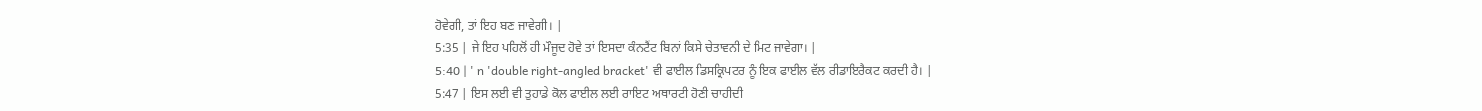ਹੋਵੇਗੀ, ਤਾਂ ਇਹ ਬਣ ਜਾਵੇਗੀ। |
5:35 | ਜੇ ਇਹ ਪਹਿਲੋਂ ਹੀ ਮੌਜੂਦ ਹੋਵੇ ਤਾਂ ਇਸਦਾ ਕੰਨਟੈਂਟ ਬਿਨਾਂ ਕਿਸੇ ਚੇਤਾਵਨੀ ਦੇ ਮਿਟ ਜਾਵੇਗਾ। |
5:40 | ' n 'double right-angled bracket' ਵੀ ਫਾਈਲ ਡਿਸਕ੍ਰਿਪਟਰ ਨੂੰ ਇਕ ਫਾਈਲ ਵੱਲ ਰੀਡਾਇਰੈਕਟ ਕਰਦੀ ਹੈ। |
5:47 | ਇਸ ਲਈ ਵੀ ਤੁਹਾਡੇ ਕੋਲ ਫਾਈਲ ਲਈ ਰਾਇਟ ਅਥਾਰਟੀ ਹੋਣੀ ਚਾਹੀਦੀ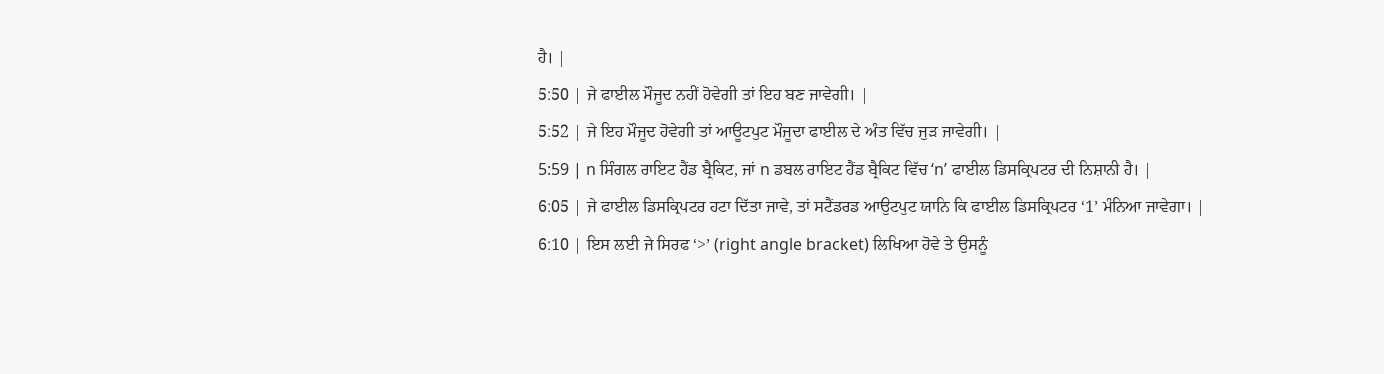ਹੈ। |
5:50 | ਜੇ ਫਾਈਲ ਮੌਜੂਦ ਨਹੀਂ ਹੋਵੇਗੀ ਤਾਂ ਇਹ ਬਣ ਜਾਵੇਗੀ। |
5:52 | ਜੇ ਇਹ ਮੌਜੂਦ ਹੋਵੇਗੀ ਤਾਂ ਆਊਟਪੁਟ ਮੌਜੂਦਾ ਫਾਈਲ ਦੇ ਅੰਤ ਵਿੱਚ ਜੁੜ ਜਾਵੇਗੀ। |
5:59 | n ਸਿੰਗਲ ਰਾਇਟ ਹੈਂਡ ਬ੍ਰੈਕਿਟ, ਜਾਂ n ਡਬਲ ਰਾਇਟ ਹੈਂਡ ਬ੍ਰੈਕਿਟ ਵਿੱਚ ‘n’ ਫਾਈਲ ਡਿਸਕ੍ਰਿਪਟਰ ਦੀ ਨਿਸ਼ਾਨੀ ਹੈ। |
6:05 | ਜੇ ਫਾਈਲ ਡਿਸਕ੍ਰਿਪਟਰ ਹਟਾ ਦਿੱਤਾ ਜਾਵੇ, ਤਾਂ ਸਟੈਂਡਰਡ ਆਉਟਪੁਟ ਯਾਨਿ ਕਿ ਫਾਈਲ ਡਿਸਕ੍ਰਿਪਟਰ ‘1’ ਮੰਨਿਆ ਜਾਵੇਗਾ। |
6:10 | ਇਸ ਲਈ ਜੇ ਸਿਰਫ ‘>’ (right angle bracket) ਲਿਖਿਆ ਹੋਵੇ ਤੇ ਉਸਨੂੰ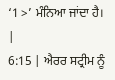‘1 >’ ਮੰਨਿਆ ਜਾਂਦਾ ਹੈ। |
6:15 | ਐਰਰ ਸਟ੍ਰੀਮ ਨੂੰ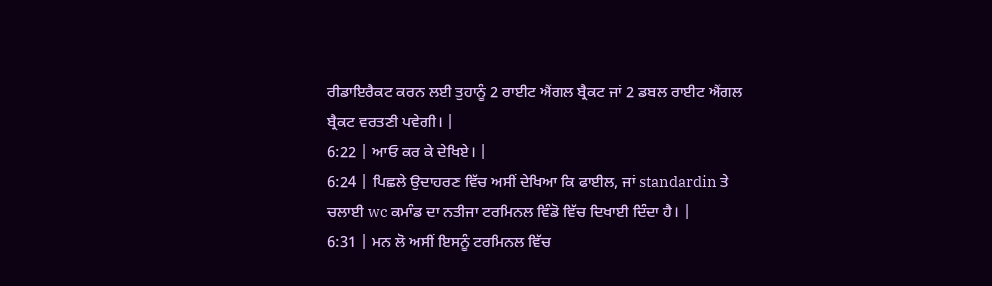ਰੀਡਾਇਰੈਕਟ ਕਰਨ ਲਈ ਤੁਹਾਨੂੰ 2 ਰਾਈਟ ਐਂਗਲ ਬ੍ਰੈਕਟ ਜਾਂ 2 ਡਬਲ ਰਾਈਟ ਐਂਗਲ ਬ੍ਰੈਕਟ ਵਰਤਣੀ ਪਵੇਗੀ। |
6:22 | ਆਓ ਕਰ ਕੇ ਦੇਖਿਏ। |
6:24 | ਪਿਛਲੇ ਉਦਾਹਰਣ ਵਿੱਚ ਅਸੀਂ ਦੇਖਿਆ ਕਿ ਫਾਈਲ, ਜਾਂ standardin ਤੇ ਚਲਾਈ wc ਕਮਾੰਡ ਦਾ ਨਤੀਜਾ ਟਰਮਿਨਲ ਵਿੰਡੋ ਵਿੱਚ ਦਿਖਾਈ ਦਿੰਦਾ ਹੈ। |
6:31 | ਮਨ ਲੋ ਅਸੀਂ ਇਸਨੂੰ ਟਰਮਿਨਲ ਵਿੱਚ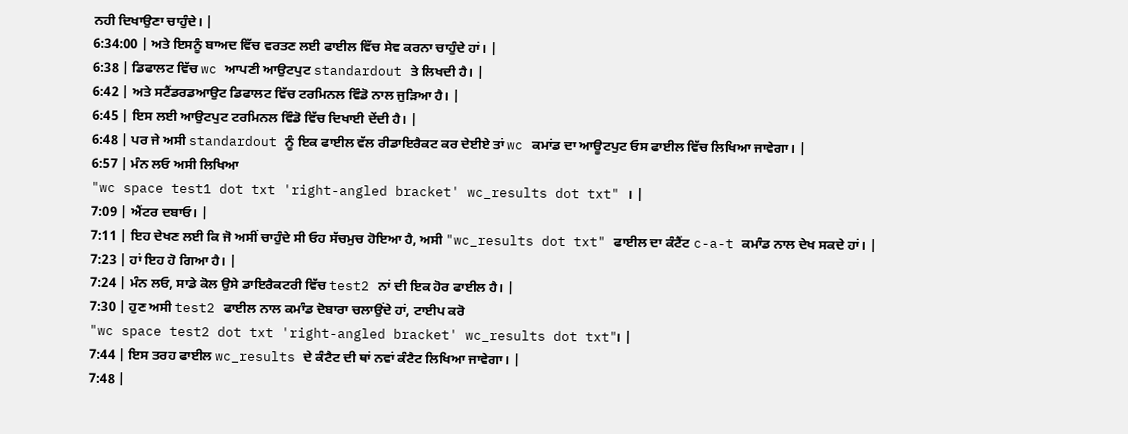ਨਹੀ ਦਿਖਾਉਣਾ ਚਾਹੁੰਦੇ। |
6:34:00 | ਅਤੇ ਇਸਨੂੰ ਬਾਅਦ ਵਿੱਚ ਵਰਤਣ ਲਈ ਫਾਈਲ ਵਿੱਚ ਸੇਵ ਕਰਨਾ ਚਾਹੁੰਦੇ ਹਾਂ। |
6:38 | ਡਿਫਾਲਟ ਵਿੱਚ wc ਆਪਣੀ ਆਉਟਪੁਟ standardout ਤੇ ਲਿਖਦੀ ਹੈ। |
6:42 | ਅਤੇ ਸਟੈਂਡਰਡਆਉਟ ਡਿਫਾਲਟ ਵਿੱਚ ਟਰਮਿਨਲ ਵਿੰਡੋ ਨਾਲ ਜੁੜਿਆ ਹੈ। |
6:45 | ਇਸ ਲਈ ਆਉਟਪੁਟ ਟਰਮਿਨਲ ਵਿੰਡੋ ਵਿੱਚ ਦਿਖਾਈ ਦੇਂਦੀ ਹੈ। |
6:48 | ਪਰ ਜੇ ਅਸੀ standardout ਨੂੰ ਇਕ ਫਾਈਲ ਵੱਲ ਰੀਡਾਇਰੈਕਟ ਕਰ ਦੇਈਏ ਤਾਂ wc ਕਮਾਂਡ ਦਾ ਆਊਟਪੁਟ ਓਸ ਫਾਈਲ ਵਿੱਚ ਲਿਖਿਆ ਜਾਵੇਗਾ। |
6:57 | ਮੰਨ ਲਓ ਅਸੀ ਲਿਖਿਆ
"wc space test1 dot txt 'right-angled bracket' wc_results dot txt" । |
7:09 | ਐਂਟਰ ਦਬਾਓ। |
7:11 | ਇਹ ਦੇਖਣ ਲਈ ਕਿ ਜੋ ਅਸੀਂ ਚਾਹੁੰਦੇ ਸੀ ਓਹ ਸੱਚਮੁਚ ਹੋਇਆ ਹੈ, ਅਸੀ "wc_results dot txt" ਫਾਈਲ ਦਾ ਕੰਟੈਂਟ c-a-t ਕਮਾੰਡ ਨਾਲ ਦੇਖ ਸਕਦੇ ਹਾਂ। |
7:23 | ਹਾਂ ਇਹ ਹੋ ਗਿਆ ਹੈ। |
7:24 | ਮੰਨ ਲਓ, ਸਾਡੇ ਕੋਲ ਉਸੇ ਡਾਇਰੈਕਟਰੀ ਵਿੱਚ test2 ਨਾਂ ਦੀ ਇਕ ਹੋਰ ਫਾਈਲ ਹੈ। |
7:30 | ਹੁਣ ਅਸੀ test2 ਫਾਈਲ ਨਾਲ ਕਮਾੰਡ ਦੋਬਾਰਾ ਚਲਾਉਂਦੇ ਹਾਂ, ਟਾਈਪ ਕਰੋ
"wc space test2 dot txt 'right-angled bracket' wc_results dot txt"। |
7:44 | ਇਸ ਤਰਹ ਫਾਈਲ wc_results ਦੇ ਕੰਟੈਟ ਦੀ ਥਾਂ ਨਵਾਂ ਕੰਟੈਟ ਲਿਖਿਆ ਜਾਵੇਗਾ। |
7:48 |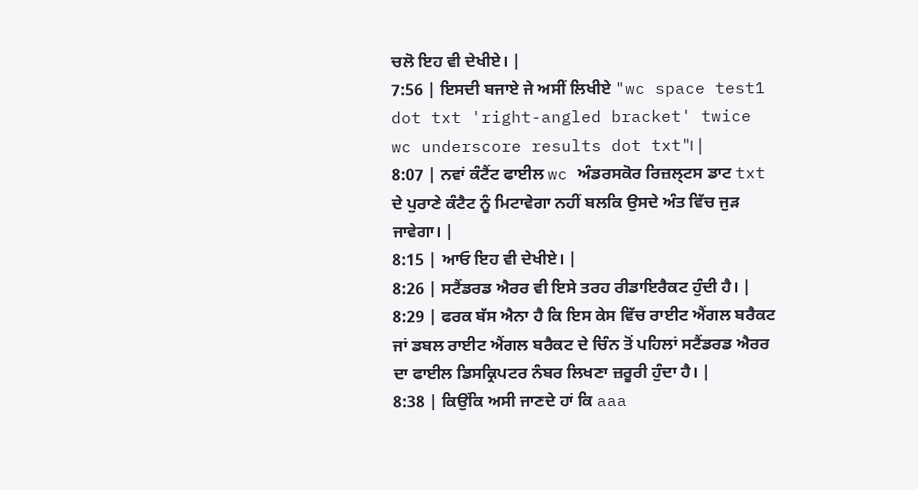ਚਲੋ ਇਹ ਵੀ ਦੇਖੀਏ। |
7:56 | ਇਸਦੀ ਬਜਾਏ ਜੇ ਅਸੀਂ ਲਿਖੀਏ "wc space test1 dot txt 'right-angled bracket' twice wc underscore results dot txt"। |
8:07 | ਨਵਾਂ ਕੰਟੈਂਟ ਫਾਈਲ wc ਅੰਡਰਸਕੋਰ ਰਿਜ਼ਲ੍ਟਸ ਡਾਟ txt ਦੇ ਪੁਰਾਣੇ ਕੰਟੈਟ ਨੂੰ ਮਿਟਾਵੇਗਾ ਨਹੀਂ ਬਲਕਿ ਉਸਦੇ ਅੰਤ ਵਿੱਚ ਜੁੜ ਜਾਵੇਗਾ। |
8:15 | ਆਓ ਇਹ ਵੀ ਦੇਖੀਏ। |
8:26 | ਸਟੈਂਡਰਡ ਐਰਰ ਵੀ ਇਸੇ ਤਰਹ ਰੀਡਾਇਰੈਕਟ ਹੁੰਦੀ ਹੈ। |
8:29 | ਫਰਕ ਬੱਸ ਐਨਾ ਹੈ ਕਿ ਇਸ ਕੇਸ ਵਿੱਚ ਰਾਈਟ ਐਂਗਲ ਬਰੈਕਟ ਜਾਂ ਡਬਲ ਰਾਈਟ ਐਂਗਲ ਬਰੈਕਟ ਦੇ ਚਿੰਨ ਤੋਂ ਪਹਿਲਾਂ ਸਟੈਂਡਰਡ ਐਰਰ ਦਾ ਫਾਈਲ ਡਿਸਕ੍ਰਿਪਟਰ ਨੰਬਰ ਲਿਖਣਾ ਜ਼ਰੂਰੀ ਹੁੰਦਾ ਹੈ। |
8:38 | ਕਿਉਂਕਿ ਅਸੀ ਜਾਣਦੇ ਹਾਂ ਕਿ aaa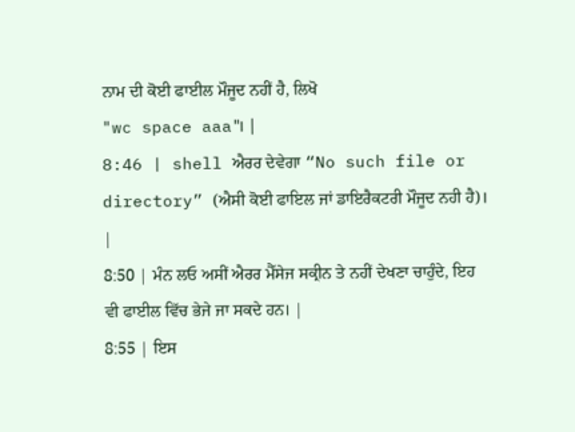ਨਾਮ ਦੀ ਕੋਈ ਫਾਈਲ ਮੌਜੂਦ ਨਹੀਂ ਹੈ, ਲਿਖੋ
"wc space aaa"। |
8:46 | shell ਐਰਰ ਦੇਵੇਗਾ “No such file or directory” (ਐਸੀ ਕੋਈ ਫਾਇਲ ਜਾਂ ਡਾਇਰੈਕਟਰੀ ਮੌਜੂਦ ਨਹੀ ਹੈ)। |
8:50 | ਮੰਨ ਲਓ ਅਸੀਂ ਐਰਰ ਮੈੱਸੇਜ ਸਕ੍ਰੀਨ ਤੇ ਨਹੀਂ ਦੇਖਣਾ ਚਾਹੁੰਦੇ, ਇਹ ਵੀ ਫਾਈਲ ਵਿੱਚ ਭੇਜੇ ਜਾ ਸਕਦੇ ਹਨ। |
8:55 | ਇਸ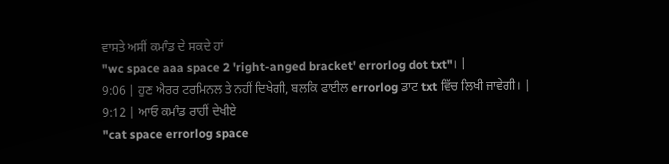ਵਾਸਤੇ ਅਸੀਂ ਕਮਾੰਡ ਦੇ ਸਕਦੇ ਹਾਂ
"wc space aaa space 2 'right-anged bracket' errorlog dot txt"। |
9:06 | ਹੁਣ ਐਰਰ ਟਰਮਿਨਲ ਤੇ ਨਹੀਂ ਦਿਖੇਗੀ, ਬਲਕਿ ਫਾਈਲ errorlog ਡਾਟ txt ਵਿੱਚ ਲਿਖੀ ਜਾਵੇਗੀ। |
9:12 | ਆਓ ਕਮਾੰਡ ਰਾਹੀਂ ਦੇਖੀਏ
"cat space errorlog space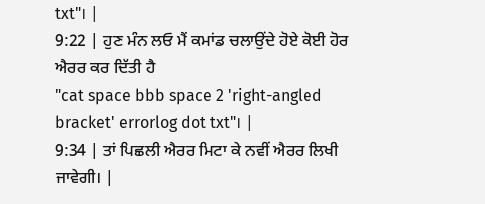txt"। |
9:22 | ਹੁਣ ਮੰਨ ਲਓ ਮੈਂ ਕਮਾਂਡ ਚਲਾਉਂਦੇ ਹੋਏ ਕੋਈ ਹੋਰ ਐਰਰ ਕਰ ਦਿੱਤੀ ਹੈ
"cat space bbb space 2 'right-angled bracket' errorlog dot txt"। |
9:34 | ਤਾਂ ਪਿਛਲੀ ਐਰਰ ਮਿਟਾ ਕੇ ਨਵੀਂ ਐਰਰ ਲਿਖੀ ਜਾਵੇਗੀ। |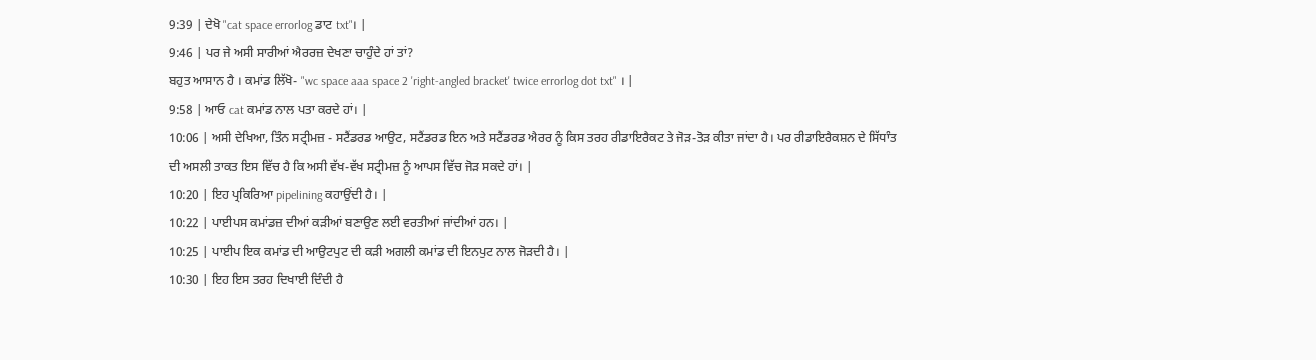9:39 | ਦੇਖੋ "cat space errorlog ਡਾਟ txt"। |
9:46 | ਪਰ ਜੇ ਅਸੀ ਸਾਰੀਆਂ ਐਰਰਜ਼ ਦੇਖਣਾ ਚਾਹੁੰਦੇ ਹਾਂ ਤਾਂ?
ਬਹੁਤ ਆਸਾਨ ਹੈ । ਕਮਾਂਡ ਲਿੱਖੋ- "wc space aaa space 2 'right-angled bracket' twice errorlog dot txt" । |
9:58 | ਆਓ cat ਕਮਾਂਡ ਨਾਲ ਪਤਾ ਕਰਦੇ ਹਾਂ। |
10:06 | ਅਸੀ ਦੇਖਿਆ, ਤਿੰਨ ਸਟ੍ਰੀਮਜ਼ - ਸਟੈਂਡਰਡ ਆਉਟ, ਸਟੈਂਡਰਡ ਇਨ ਅਤੇ ਸਟੈਂਡਰਡ ਐਰਰ ਨੂੰ ਕਿਸ ਤਰਹ ਰੀਡਾਇਰੈਕਟ ਤੇ ਜੋੜ-ਤੋੜ ਕੀਤਾ ਜਾਂਦਾ ਹੈ। ਪਰ ਰੀਡਾਇਰੈਕਸ਼ਨ ਦੇ ਸਿੱਧਾੰਤ ਦੀ ਅਸਲੀ ਤਾਕਤ ਇਸ ਵਿੱਚ ਹੈ ਕਿ ਅਸੀ ਵੱਖ-ਵੱਖ ਸਟ੍ਰੀਮਜ਼ ਨੂੰ ਆਪਸ ਵਿੱਚ ਜੋੜ ਸਕਦੇ ਹਾਂ। |
10:20 | ਇਹ ਪ੍ਰਕਿਰਿਆ pipelining ਕਹਾਉਂਦੀ ਹੈ। |
10:22 | ਪਾਈਪਸ ਕਮਾਂਡਜ਼ ਦੀਆਂ ਕੜੀਆਂ ਬਣਾਉਣ ਲਈ ਵਰਤੀਆਂ ਜਾਂਦੀਆਂ ਹਨ। |
10:25 | ਪਾਈਪ ਇਕ ਕਮਾਂਡ ਦੀ ਆਉਟਪੁਟ ਦੀ ਕੜੀ ਅਗਲੀ ਕਮਾਂਡ ਦੀ ਇਨਪੁਟ ਨਾਲ ਜੋੜਦੀ ਹੈ। |
10:30 | ਇਹ ਇਸ ਤਰਹ ਦਿਖਾਈ ਦਿੰਦੀ ਹੈ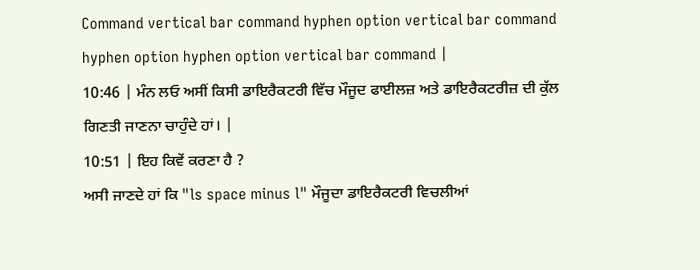Command vertical bar command hyphen option vertical bar command hyphen option hyphen option vertical bar command |
10:46 | ਮੰਨ ਲਓ ਅਸੀਂ ਕਿਸੀ ਡਾਇਰੈਕਟਰੀ ਵਿੱਚ ਮੌਜੂਦ ਫਾਈਲਜ਼ ਅਤੇ ਡਾਇਰੈਕਟਰੀਜ਼ ਦੀ ਕੁੱਲ ਗਿਣਤੀ ਜਾਣਨਾ ਚਾਹੁੰਦੇ ਹਾਂ। |
10:51 | ਇਹ ਕਿਵੇਂ ਕਰਣਾ ਹੈ ?
ਅਸੀ ਜਾਣਦੇ ਹਾਂ ਕਿ "ls space minus l" ਮੌਜੂਦਾ ਡਾਇਰੈਕਟਰੀ ਵਿਚਲੀਆਂ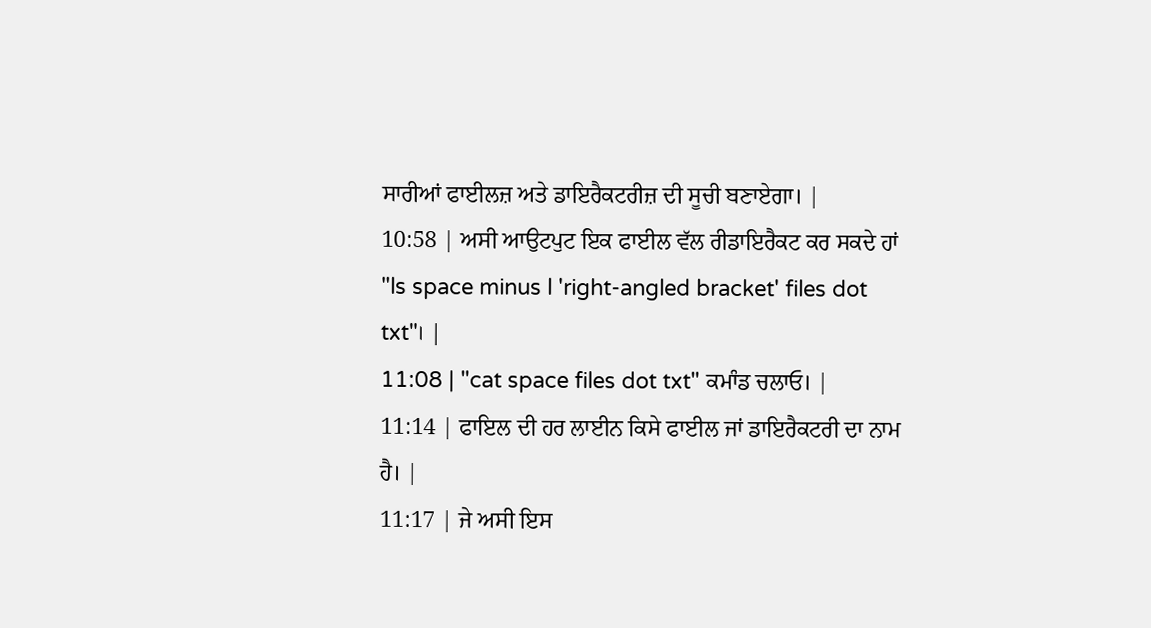ਸਾਰੀਆਂ ਫਾਈਲਜ਼ ਅਤੇ ਡਾਇਰੈਕਟਰੀਜ਼ ਦੀ ਸੂਚੀ ਬਣਾਏਗਾ। |
10:58 | ਅਸੀ ਆਉਟਪੁਟ ਇਕ ਫਾਈਲ ਵੱਲ ਰੀਡਾਇਰੈਕਟ ਕਰ ਸਕਦੇ ਹਾਂ
"ls space minus l 'right-angled bracket' files dot txt"। |
11:08 | "cat space files dot txt" ਕਮਾੰਡ ਚਲਾਓ। |
11:14 | ਫਾਇਲ ਦੀ ਹਰ ਲਾਈਨ ਕਿਸੇ ਫਾਈਲ ਜਾਂ ਡਾਇਰੈਕਟਰੀ ਦਾ ਨਾਮ ਹੈ। |
11:17 | ਜੇ ਅਸੀ ਇਸ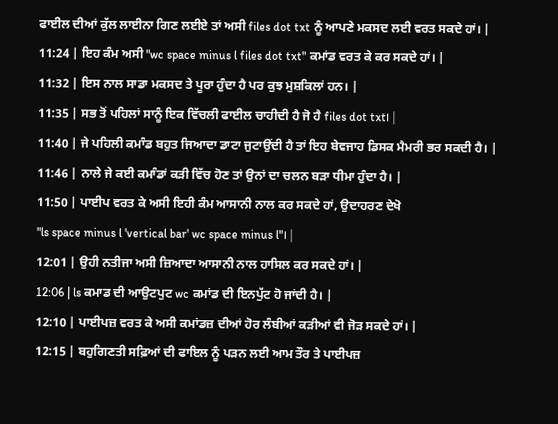ਫਾਈਲ ਦੀਆਂ ਕੁੱਲ ਲਾਈਨਾ ਗਿਣ ਲਈਏ ਤਾਂ ਅਸੀ files dot txt ਨੂੰ ਆਪਣੇ ਮਕਸਦ ਲਈ ਵਰਤ ਸਕਦੇ ਹਾਂ। |
11:24 | ਇਹ ਕੰਮ ਅਸੀ "wc space minus l files dot txt" ਕਮਾਂਡ ਵਰਤ ਕੇ ਕਰ ਸਕਦੇ ਹਾਂ। |
11:32 | ਇਸ ਨਾਲ ਸਾਡਾ ਮਕਸਦ ਤੇ ਪੂਰਾ ਹੁੰਦਾ ਹੈ ਪਰ ਕੁਝ ਮੁਸ਼ਕਿਲਾਂ ਹਨ। |
11:35 | ਸਭ ਤੋਂ ਪਹਿਲਾਂ ਸਾਨੂੰ ਇਕ ਵਿੱਚਲੀ ਫਾਈਲ ਚਾਹੀਦੀ ਹੈ ਜੋ ਹੈ files dot txt। |
11:40 | ਜੇ ਪਹਿਲੀ ਕਮਾੰਡ ਬਹੁਤ ਜਿਆਦਾ ਡਾਟਾ ਜੁਟਾਉਂਦੀ ਹੈ ਤਾਂ ਇਹ ਬੇਵਜਾਹ ਡਿਸਕ ਮੈਮਰੀ ਭਰ ਸਕਦੀ ਹੈ। |
11:46 | ਨਾਲੇ ਜੇ ਕਈ ਕਮਾੰਡਾਂ ਕੜੀ ਵਿੱਚ ਹੋਣ ਤਾਂ ਉਨਾਂ ਦਾ ਚਲਨ ਬੜਾ ਧੀਮਾ ਹੁੰਦਾ ਹੈ। |
11:50 | ਪਾਈਪ ਵਰਤ ਕੇ ਅਸੀ ਇਹੀ ਕੰਮ ਆਸਾਨੀ ਨਾਲ ਕਰ ਸਕਦੇ ਹਾਂ, ਉਦਾਹਰਣ ਦੇਖੋ
"ls space minus l 'vertical bar' wc space minus l"। |
12:01 | ਉਹੀ ਨਤੀਜਾ ਅਸੀ ਜ਼ਿਆਦਾ ਆਸਾਨੀ ਨਾਲ ਹਾਸਿਲ ਕਰ ਸਕਦੇ ਹਾਂ। |
12:06 | ls ਕਮਾਡ ਦੀ ਆਉਟਪੁਟ wc ਕਮਾਂਡ ਦੀ ਇਨਪੁੱਟ ਹੋ ਜਾਂਦੀ ਹੈ। |
12:10 | ਪਾਈਪਜ਼ ਵਰਤ ਕੇ ਅਸੀ ਕਮਾਂਡਜ਼ ਦੀਆਂ ਹੋਰ ਲੰਬੀਆਂ ਕੜੀਆਂ ਵੀ ਜੋੜ ਸਕਦੇ ਹਾਂ। |
12:15 | ਬਹੁਗਿਣਤੀ ਸਫ਼ਿਆਂ ਦੀ ਫਾਇਲ ਨੂੰ ਪੜਨ ਲਈ ਆਮ ਤੌਰ ਤੇ ਪਾਈਪਜ਼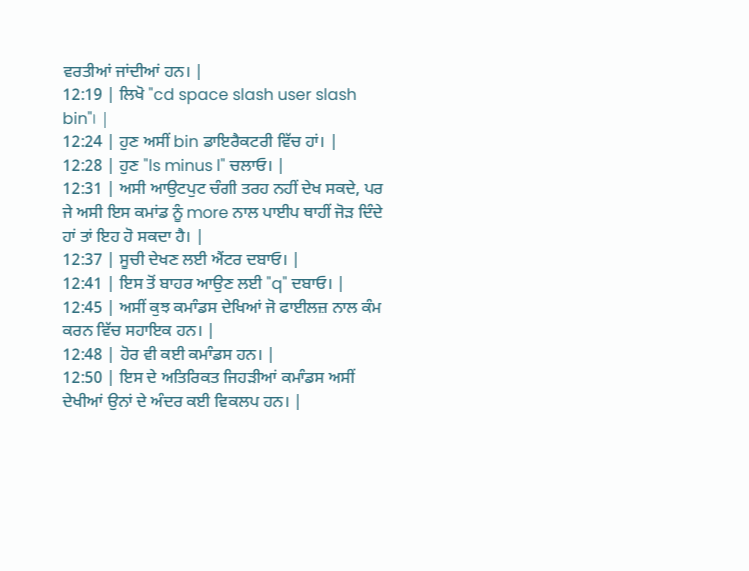ਵਰਤੀਆਂ ਜਾਂਦੀਆਂ ਹਨ। |
12:19 | ਲਿਖੋ "cd space slash user slash bin"। |
12:24 | ਹੁਣ ਅਸੀਂ bin ਡਾਇਰੈਕਟਰੀ ਵਿੱਚ ਹਾਂ। |
12:28 | ਹੁਣ "ls minus l" ਚਲਾਓ। |
12:31 | ਅਸੀ ਆਉਟਪੁਟ ਚੰਗੀ ਤਰਹ ਨਹੀਂ ਦੇਖ ਸਕਦੇ, ਪਰ ਜੇ ਅਸੀ ਇਸ ਕਮਾਂਡ ਨੂੰ more ਨਾਲ ਪਾਈਪ ਥਾਹੀਂ ਜੋੜ ਦਿੰਦੇ ਹਾਂ ਤਾਂ ਇਹ ਹੋ ਸਕਦਾ ਹੈ। |
12:37 | ਸੂਚੀ ਦੇਖਣ ਲਈ ਐਂਟਰ ਦਬਾਓ। |
12:41 | ਇਸ ਤੋਂ ਬਾਹਰ ਆਉਣ ਲਈ "q" ਦਬਾਓ। |
12:45 | ਅਸੀਂ ਕੁਝ ਕਮਾੰਡਸ ਦੇਖਿਆਂ ਜੋ ਫਾਈਲਜ਼ ਨਾਲ ਕੰਮ ਕਰਨ ਵਿੱਚ ਸਹਾਇਕ ਹਨ। |
12:48 | ਹੋਰ ਵੀ ਕਈ ਕਮਾੰਡਸ ਹਨ। |
12:50 | ਇਸ ਦੇ ਅਤਿਰਿਕਤ ਜਿਹੜੀਆਂ ਕਮਾੰਡਸ ਅਸੀਂ ਦੇਖੀਆਂ ਉਨਾਂ ਦੇ ਅੰਦਰ ਕਈ ਵਿਕਲਪ ਹਨ। |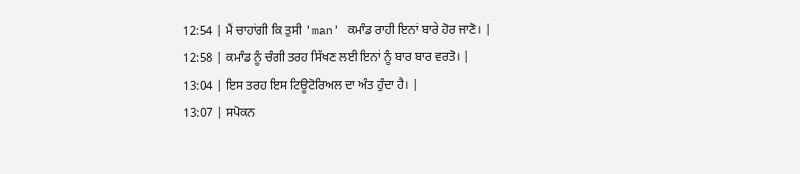12:54 | ਮੈਂ ਚਾਹਾਂਗੀ ਕਿ ਤੁਸੀ 'man' ਕਮਾੰਡ ਰਾਹੀ ਇਨਾਂ ਬਾਰੇ ਹੋਰ ਜਾਣੋ। |
12:58 | ਕਮਾੰਡ ਨੂੰ ਚੰਗੀ ਤਰਹ ਸਿੱਖਣ ਲਈ ਇਨਾਂ ਨੂੰ ਬਾਰ ਬਾਰ ਵਰਤੋ। |
13:04 | ਇਸ ਤਰਹ ਇਸ ਟਿਊਟੋਰਿਅਲ ਦਾ ਅੰਤ ਹੁੰਦਾ ਹੈ। |
13:07 | ਸਪੋਕਨ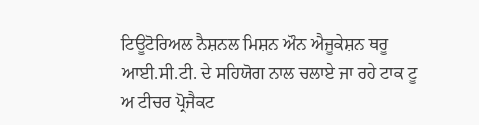ਟਿਊਟੋਰਿਅਲ ਨੈਸ਼ਨਲ ਮਿਸ਼ਨ ਔਨ ਐਜੂਕੇਸ਼ਨ ਥਰੂ ਆਈ.ਸੀ.ਟੀ. ਦੇ ਸਹਿਯੋਗ ਨਾਲ ਚਲਾਏ ਜਾ ਰਹੇ ਟਾਕ ਟੂ ਅ ਟੀਚਰ ਪ੍ਰੋਜੈਕਟ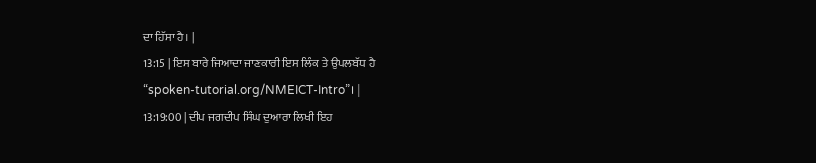ਦਾ ਹਿੱਸਾ ਹੈ। |
13:15 | ਇਸ ਬਾਰੇ ਜਿਆਦਾ ਜਾਣਕਾਰੀ ਇਸ ਲਿੰਕ ਤੇ ਉਪਲਬੱਧ ਹੈ
“spoken-tutorial.org/NMEICT-Intro”। |
13:19:00 | ਦੀਪ ਜਗਦੀਪ ਸਿੰਘ ਦੁਆਰਾ ਲਿਖੀ ਇਹ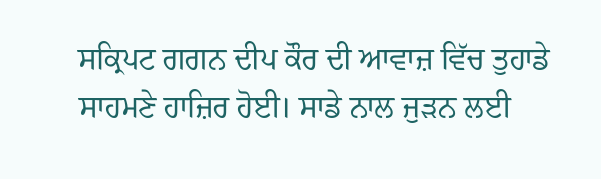ਸਕ੍ਰਿਪਟ ਗਗਨ ਦੀਪ ਕੌਰ ਦੀ ਆਵਾਜ਼ ਵਿੱਚ ਤੁਹਾਡੇ ਸਾਹਮਣੇ ਹਾਜ਼ਿਰ ਹੋਈ। ਸਾਡੇ ਨਾਲ ਜੁੜਨ ਲਈ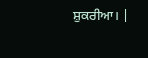ਸ਼ੁਕਰੀਆ। |